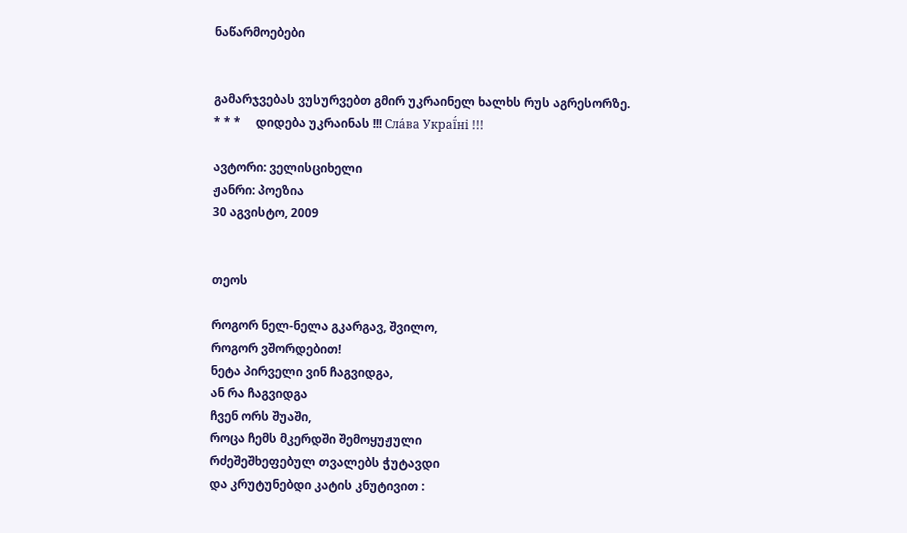ნაწარმოებები


გამარჯვებას ვუსურვებთ გმირ უკრაინელ ხალხს რუს აგრესორზე.     * * *     დიდება უკრაინას !!! Сла́ва Украї́ні !!!

ავტორი: ველისციხელი
ჟანრი: პოეზია
30 აგვისტო, 2009


თეოს

როგორ ნელ-ნელა გკარგავ, შვილო,
როგორ ვშორდებით!
ნეტა პირველი ვინ ჩაგვიდგა,
ან რა ჩაგვიდგა
ჩვენ ორს შუაში,
როცა ჩემს მკერდში შემოყუჟული
რძეშეშხეფებულ თვალებს ჭუტავდი
და კრუტუნებდი კატის კნუტივით :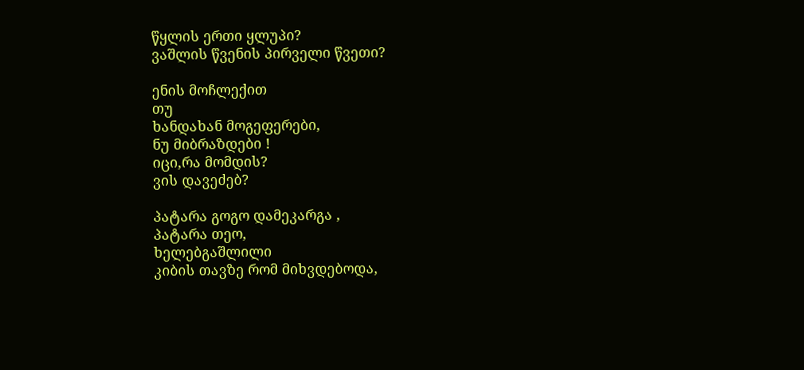წყლის ერთი ყლუპი?
ვაშლის წვენის პირველი წვეთი?

ენის მოჩლექით
თუ
ხანდახან მოგეფერები,
ნუ მიბრაზდები !
იცი,რა მომდის?
ვის დავეძებ?

პატარა გოგო დამეკარგა ,
პატარა თეო,
ხელებგაშლილი
კიბის თავზე რომ მიხვდებოდა,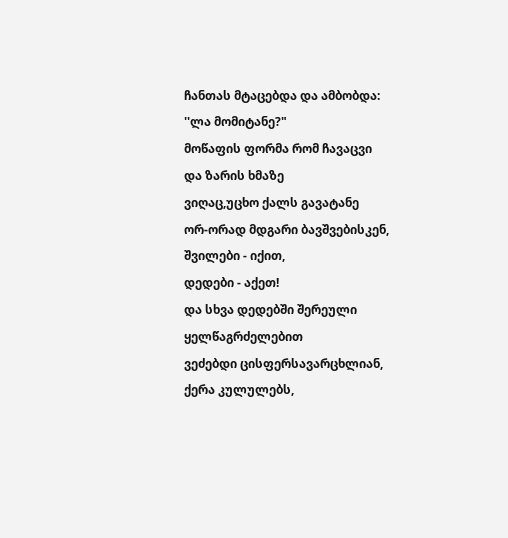ჩანთას მტაცებდა და ამბობდა:
''ლა მომიტანე?"
მოწაფის ფორმა რომ ჩავაცვი
და ზარის ხმაზე
ვიღაც,უცხო ქალს გავატანე
ორ-ორად მდგარი ბავშვებისკენ,
შვილები - იქით,
დედები - აქეთ!
და სხვა დედებში შერეული
ყელწაგრძელებით
ვეძებდი ცისფერსავარცხლიან,
ქერა კულულებს,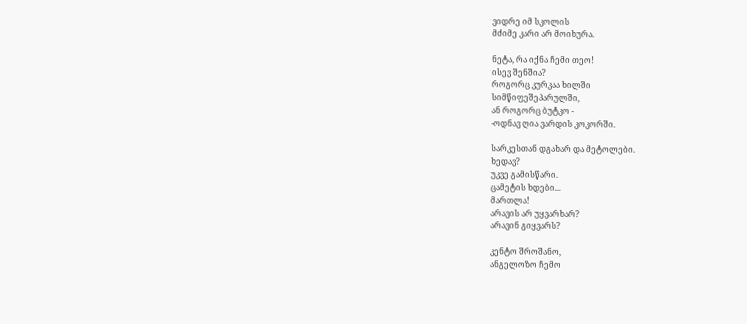ვიდრე იმ სკოლის
მძიმე კარი არ მოიხურა.

ნეტა, რა იქნა ჩემი თეო!
ისევ შენშია?
როგორც კურკაა ხილში
სიმწიფეშეპარულში,
ან როგორც ბუტკო -
-ოდნავ ღია ვარდის კოკორში.

სარკესთან დგახარ და მეტოლები.
ხედავ?
უკვე გამისწარი.
ცამეტის ხდები...
მართლა!
არავის არ უყვარხარ?
არავინ გიყვარს?

კენტო შროშანო,
ანგელოზო ჩემო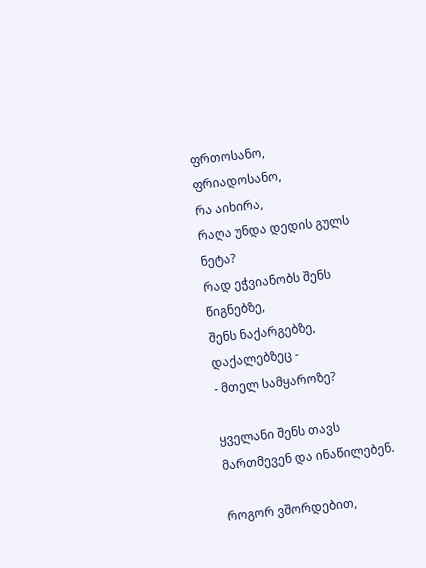ფრთოსანო,
ფრიადოსანო,
რა აიხირა,
რაღა უნდა დედის გულს ნეტა?
რად ეჭვიანობს შენს წიგნებზე,
შენს ნაქარგებზე,
დაქალებზეც -
- მთელ სამყაროზე?

ყველანი შენს თავს მართმევენ და ინაწილებენ.

როგორ ვშორდებით,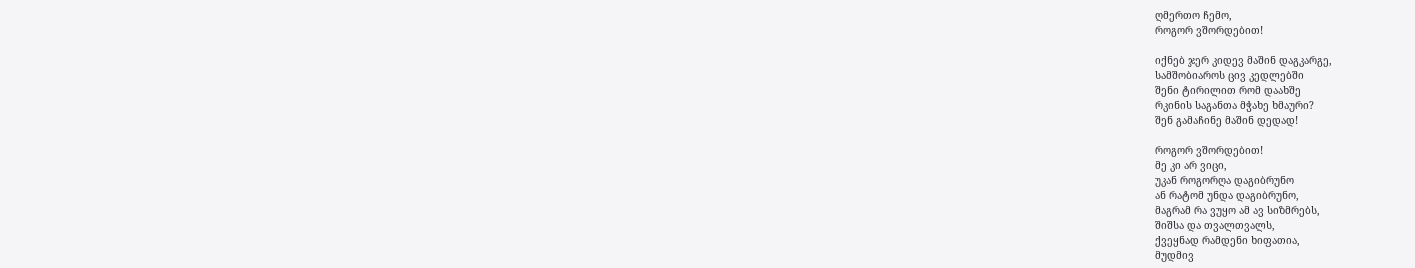ღმერთო ჩემო,
როგორ ვშორდებით!

იქნებ ჯერ კიდევ მაშინ დაგკარგე,
სამშობიაროს ცივ კედლებში
შენი ტირილით რომ დაახშე
რკინის საგანთა მჭახე ხმაური?
შენ გამაჩინე მაშინ დედად!

როგორ ვშორდებით!
მე კი არ ვიცი,
უკან როგორღა დაგიბრუნო
ან რატომ უნდა დაგიბრუნო,
მაგრამ რა ვუყო ამ ავ სიზმრებს,
შიშსა და თვალთვალს,
ქვეყნად რამდენი ხიფათია,
მუდმივ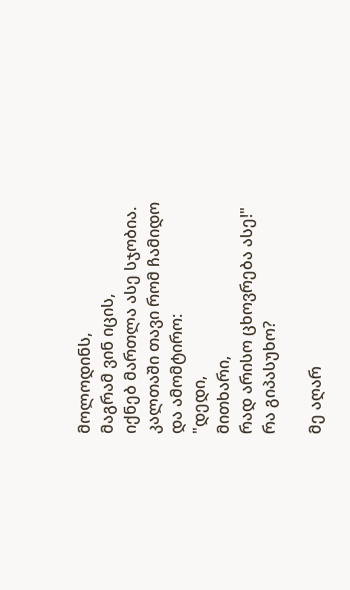მოლოდინს,
მაგრამ ვინ იცის,
იქნებ მართლა ასე სჯობია.
კალთაში თავი რომ ჩამიდო
და ამომტირო:
"დედი,
მითხარი,
რად არისო ცხოვრება ასე!"
რა გიპასუხო?

მე აღარ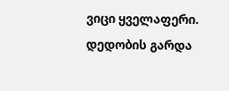ვიცი ყველაფერი.
დედობის გარდა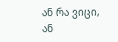ან რა ვიცი,
ან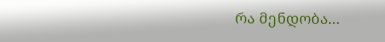რა მენდობა...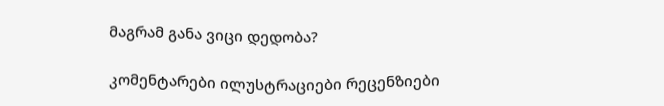მაგრამ განა ვიცი დედობა?

კომენტარები ილუსტრაციები რეცენზიები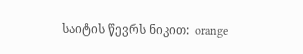საიტის წევრს ნიკით:  orange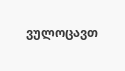ვულოცავთ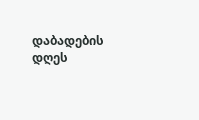დაბადების დღეს